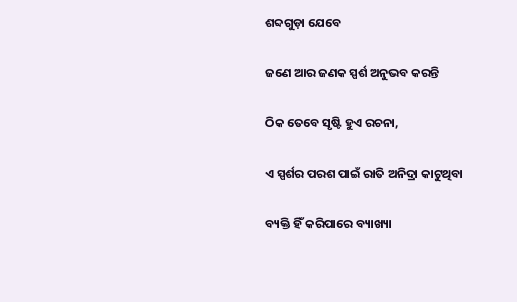ଶବ୍ଦଗୁଡ଼ା ଯେବେ

ଜଣେ ଆର ଜଣକ ସ୍ପର୍ଶ ଅନୁଭବ କରନ୍ତି

ଠିକ ତେବେ ସୃଷ୍ଟି ହୁଏ ରଚନା,

ଏ ସ୍ପର୍ଶର ପରଶ ପାଇଁ ରାତି ଅନିଦ୍ରା କାଟୁଥିବା

ବ୍ୟକ୍ତି ହିଁ କରିପାରେ ବ୍ୟାଖ୍ୟା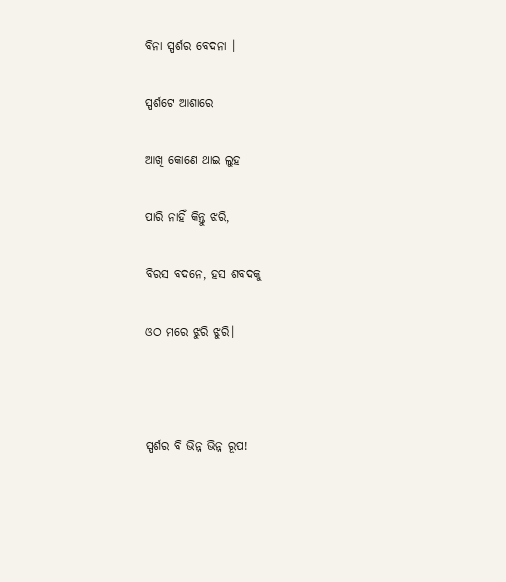ବିନା ସ୍ପର୍ଶର ବେଦନା ।

ସ୍ପର୍ଶଟେ ଆଶାରେ

ଆଖି କୋଣେ ଥାଇ ଲୁହ

ପାରି ନାହିଁ କିନ୍ତୁ ଝରି,

ବିରସ ବଦନେ, ହସ ଶବଦକୁ

ଓଠ ମରେ ଝୁରି ଝୁରି।



ସ୍ପର୍ଶର ବି ଭିନ୍ନ ଭିନ୍ନ ରୂପ!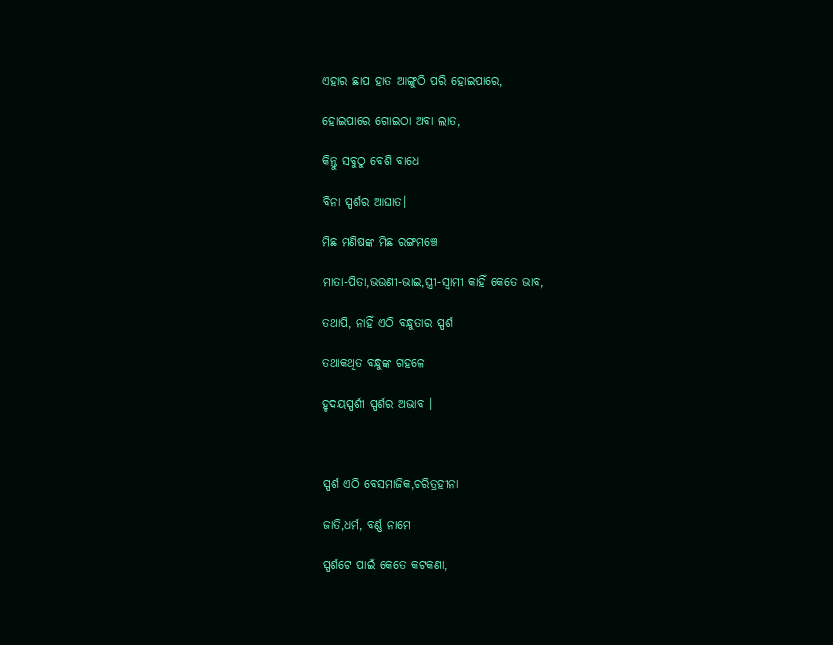ଏହାର ଛାପ ହାତ ଆଙ୍ଗୁଠି ପରି ହୋଇପାରେ,

ହୋଇପାରେ ଗୋଇଠା ଅବା ଲାତ,

କିନ୍ତୁ ସବୁଠୁ ବେଶି ବାଧେ

ବିନା ସ୍ପର୍ଶର ଆଘାତ।

ମିଛ ମଣିଷଙ୍କ ମିଛ ରଙ୍ଗମଞ୍ଚେ

ମାତା-ପିତା,ଭଉଣୀ-ଭାଇ,ସ୍ତ୍ରୀ-ସ୍ୱାମୀ କାହିଁ କେତେ ଭାବ,

ତଥାପି, ନାହିଁ ଏଠି ବନ୍ଧୁତାର ସ୍ପର୍ଶ

ତଥାକଥିତ ବନ୍ଧୁଙ୍କ ଗହଳେ

ହୃଦୟସ୍ପର୍ଶୀ ସ୍ପର୍ଶର ଅଭାବ ।



ସ୍ପର୍ଶ ଏଠି ବେସମାଜିକ,ଚରିତ୍ରହୀନା

ଜାତି,ଧର୍ମ, ବର୍ଣ୍ଣ ନାମେ

ସ୍ପର୍ଶଟେ ପାଇଁ କେତେ କଟକଣା,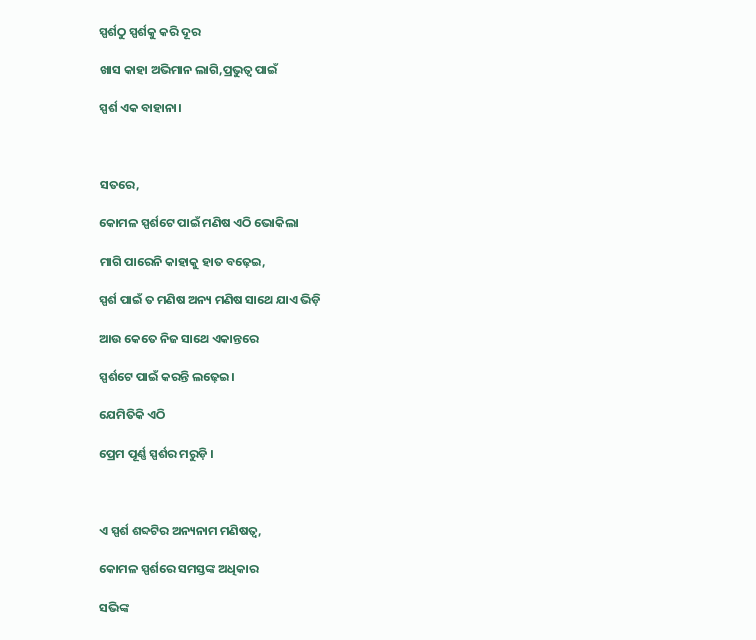ସ୍ପର୍ଶଠୁ ସ୍ପର୍ଶକୁ କରି ଦୂର

ଖାସ କାହା ଅଭିମାନ ଲାଗି,ପ୍ରଭୁତ୍ୱ ପାଇଁ

ସ୍ପର୍ଶ ଏକ ବାହାନା।



ସତରେ,

କୋମଳ ସ୍ପର୍ଶଟେ ପାଇଁ ମଣିଷ ଏଠି ଭୋକିଲା

ମାଗି ପାରେନି କାହାକୁ ହାତ ବଢ଼େଇ,

ସ୍ପର୍ଶ ପାଇଁ ତ ମଣିଷ ଅନ୍ୟ ମଣିଷ ସାଥେ ଯାଏ ଭିଡ଼ି

ଆଉ କେତେ ନିଜ ସାଥେ ଏକାନ୍ତରେ

ସ୍ପର୍ଶଟେ ପାଇଁ କରନ୍ତି ଲଢ଼େଇ।

ଯେମିତିକି ଏଠି

ପ୍ରେମ ପୂର୍ଣ୍ଣ ସ୍ପର୍ଶର ମରୁଡ଼ି ।



ଏ ସ୍ପର୍ଶ ଶବ୍ଦଟିର ଅନ୍ୟନାମ ମଣିଷତ୍ଵ,

କୋମଳ ସ୍ପର୍ଶରେ ସମସ୍ତଙ୍କ ଅଧିକାର

ସଭିଙ୍କ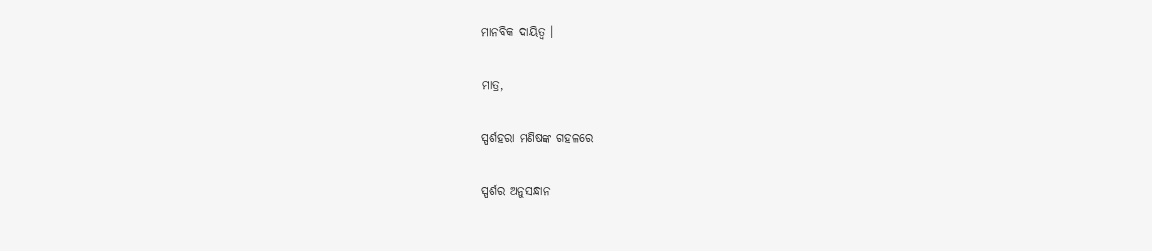ମାନବିକ ଦାୟିତ୍ୱ ।

ମାତ୍ର,

ସ୍ପର୍ଶହରା ମଣିଷଙ୍କ ଗହଳରେ

ସ୍ପର୍ଶର ଅନୁସନ୍ଧାନ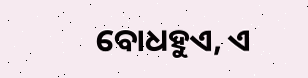ବୋଧହୁଏ, ଏ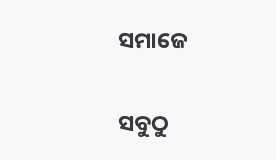ସମାଜେ

ସବୁଠୁ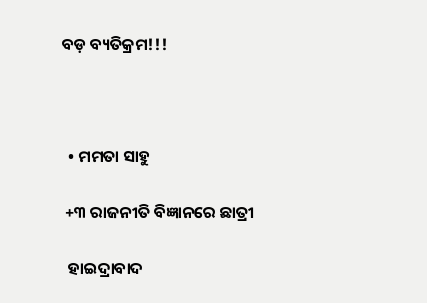ବଡ଼ ବ୍ୟତିକ୍ରମ!!!



  • ମମତା ସାହୁ

 +୩ ରାଜନୀତି ବିଜ୍ଞାନରେ ଛାତ୍ରୀ

  ହାଇଦ୍ରାବାଦ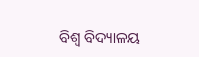ବିଶ୍ୱ ବିଦ୍ୟାଳୟ